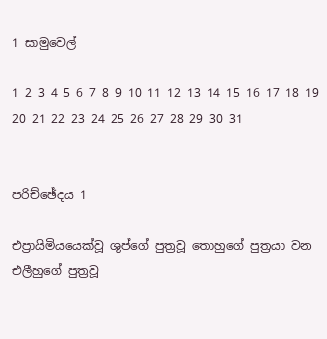1 සාමුවෙල්

1 2 3 4 5 6 7 8 9 10 11 12 13 14 15 16 17 18 19 20 21 22 23 24 25 26 27 28 29 30 31


පරිච්ඡේදය 1

එප්‍රායිමියයෙක්වූ ශුප්ගේ පුත්‍රවූ තොහුගේ පුත්‍රයා වන එලීහුගේ පුත්‍රවූ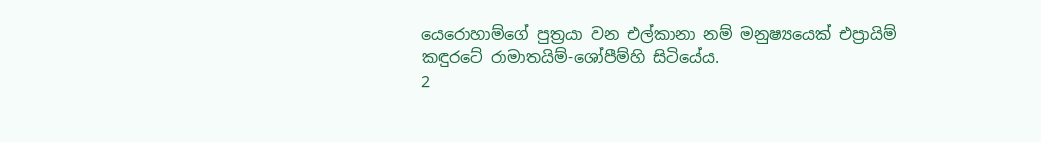යෙරොහාම්ගේ පුත්‍රයා වන එල්කානා නම් මනුෂ්‍යයෙක් එප්‍රායිම් කඳුරටේ රාමාතයිම්-ශෝපීම්හි සිටියේය.
2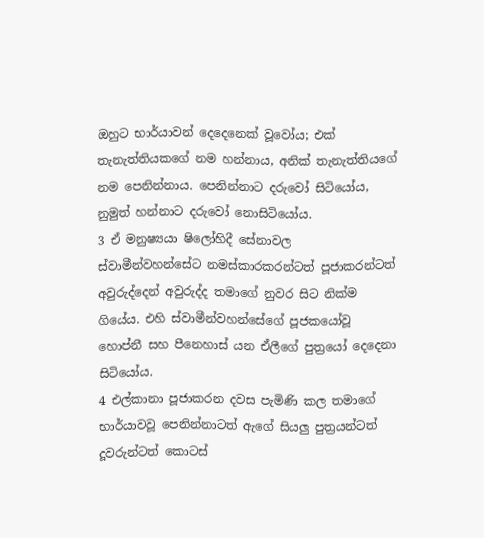ඔහුට භාර්යාවන් දෙදෙනෙක් වූවෝය; එක් තැනැත්තියකගේ නම හන්නාය, අනික් තැනැත්තියගේ නම පෙනින්නාය. පෙනින්නාට දරුවෝ සිටියෝය, නුමුත් හන්නාට දරුවෝ නොසිටියෝය.
3 ඒ මනුෂ්‍යයා ෂිලෝහිදී සේනාවල ස්වාමීන්වහන්සේට නමස්කාරකරන්ටත් පූජාකරන්ටත් අවුරුද්දෙන් අවුරුද්ද තමාගේ නුවර සිට නික්ම ගියේය. එහි ස්වාමීන්වහන්සේගේ පූජකයෝවූ හොප්නී සහ පීනෙහාස් යන ඒලීගේ පුත්‍රයෝ දෙදෙනා සිටියෝය.
4 එල්කානා පූජාකරන දවස පැමිණි කල තමාගේ භාර්යාවවූ පෙනින්නාටත් ඇගේ සියලු පුත්‍රයන්ටත් දූවරුන්ටත් කොටස්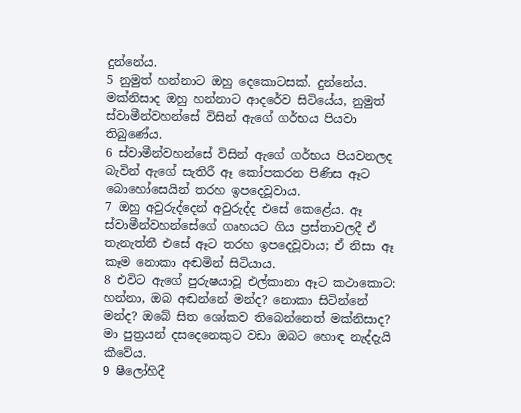දුන්නේය.
5 නුමුත් හන්නාට ඔහු දෙකොටසක්. දුන්නේය. මක්නිසාද ඔහු හන්නාට ආදරේව සිටියේය, නුමුත් ස්වාමීන්වහන්සේ විසින් ඇගේ ගර්භය පියවා තිබුණේය.
6 ස්වාමීන්වහන්සේ විසින් ඇගේ ගර්භය පියවනලද බැවින් ඇගේ සැතිරී ඈ කෝපකරන පිණිස ඈට බොහෝසෙයින් තරහ ඉපදෙවූවාය.
7 ඔහු අවුරුද්දෙන් අවුරුද්ද එසේ කෙළේය. ඈ ස්වාමීන්වහන්සේගේ ගෘහයට ගිය ප්‍රස්තාවලදී ඒ තැනැත්තී එසේ ඈට තරහ ඉපදෙවූවාය; ඒ නිසා ඈ කෑම නොකා අඬමින් සිටියාය.
8 එවිට ඇගේ පුරුෂයාවූ එල්කානා ඈට කථාකොට: හන්නා, ඔබ අඬන්නේ මන්ද? නොකා සිටින්නේ මන්ද? ඔබේ සිත ශෝකව තිබෙන්නෙත් මක්නිසාද? මා පුත්‍රයන් දසදෙනෙකුට වඩා ඔබට හොඳ නැද්දැයි කීවේය.
9 ෂීලෝහිදී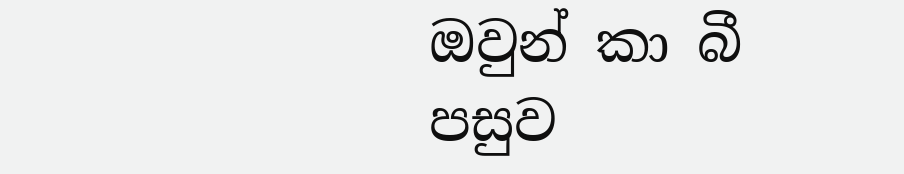ඔවුන් කා බී පසුව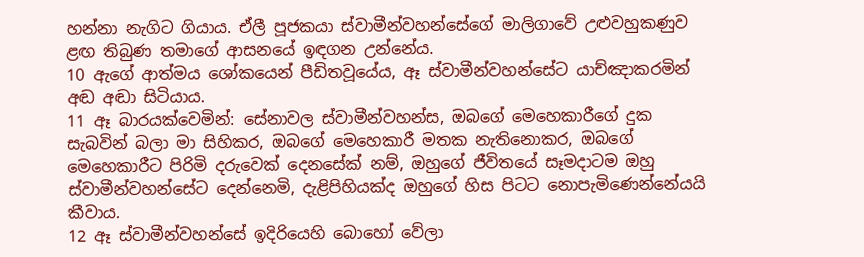හන්නා නැගිට ගියාය. ඒලී පූජකයා ස්වාමීන්වහන්සේගේ මාලිගාවේ උළුවහුකණුව ළඟ තිබුණ තමාගේ ආසනයේ ඉඳගන උන්නේය.
10 ඇගේ ආත්මය ශෝකයෙන් පීඩිතවූයේය, ඈ ස්වාමීන්වහන්සේට යාච්ඤාකරමින් අඬ අඬා සිටියාය.
11 ඈ බාරයක්වෙමින්: සේනාවල ස්වාමීන්වහන්ස, ඔබගේ මෙහෙකාරීගේ දුක සැබවින් බලා මා සිහිකර, ඔබගේ මෙහෙකාරී මතක නැතිනොකර, ඔබගේ මෙහෙකාරීට පිරිමි දරුවෙක් දෙනසේක් නම්, ඔහුගේ ජීවිතයේ සෑමදාටම ඔහු ස්වාමීන්වහන්සේට දෙන්නෙමි, දැළිපිහියක්ද ඔහුගේ හිස පිටට නොපැමිණෙන්නේයයි කීවාය.
12 ඈ ස්වාමීන්වහන්සේ ඉදිරියෙහි බොහෝ වේලා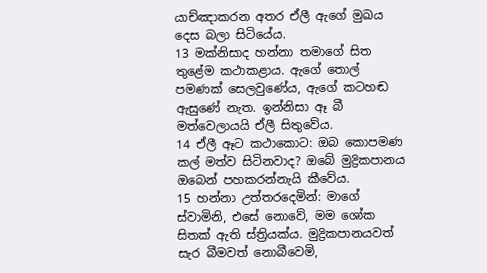යාච්ඤාකරන අතර ඒලී ඇගේ මුඛය දෙස බලා සිටියේය.
13 මක්නිසාද හන්නා තමාගේ සිත තුළේම කථාකළාය. ඇගේ තොල් පමණක් සෙලවුණේය, ඇගේ කටහඬ ඇසුණේ නැත. ඉන්නිසා ඈ බී මත්වෙලායයි ඒලී සිතුවේය.
14 ඒලී ඈට කථාකොට: ඔබ කොපමණ කල් මත්ව සිටිනවාද? ඔබේ මුද්‍රිකපානය ඔබෙන් පහකරන්නැයි කීවේය.
15 හන්නා උත්තරදෙමින්: මාගේ ස්වාමිනි, එසේ නොවේ, මම ශෝක සිතක් ඇති ස්ත්‍රියක්ය. මුද්‍රිකපානයවත් සැර බීමවත් නොබීවෙමි,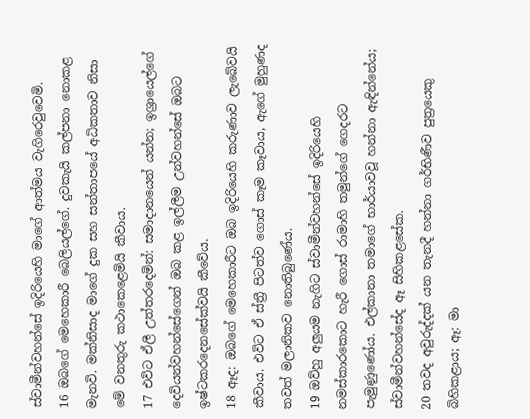ස්වාමීන්වහන්සේ ඉදිරියෙහි මාගේ ආත්මය වැගිරෙවුවෙමි.
16 ඔබගේ මෙහෙකාරී බෙලියල්ගේ. දුවකැයි කල්පනා නොකළ මැනවි. මක්නිසාද මාගේ දුක සහ සන්තාපයේ අධිකතාව නිසා මේ වනතුරු කථාකෙළෙමියි කීවාය.
17 එවිට ඒලී උත්තරදෙමින්: සමාදානයෙන් යන්න; ඉශ්‍රායෙල්ගේ දෙවියන්වහන්සේගෙන් ඔබ කළ ඉල්ලීම උන්වහන්සේ ඔබට ඉෂ්ටකරදෙනසේක්වයි කීවේය.
18 ඈද: ඔබගේ මෙහෙකාරීට ඔබ ඉදිරියෙහි කරුණාව ලැබේවයි කීවාය. එවිට ඒ ස්ත්‍රී පිටත්ව ගොස් කෑම කෑවාය, ඇගේ මුහුණද තවත් මලානිකව නොතිබුණේය.
19 ඔව්හු අලුයම නැගිට ස්වාමීන්වහන්සේ ඉදිරියෙහි නමස්කාරකොට හැරී ගොස් රාමාහි තමුන්ගේ ගෙදරට පැමුණුණෝය. එල්කානා තමාගේ භාර්යාවවූ හන්නා ඇඳින්නේය; ස්වාමීන්වහන්සේද ඈ සිහිකළසේක.
20 තවද අවුරුද්දක් යන තැනදී හන්නා ගර්භිණීව පුත්‍රයෙකු බිහිකළාය; ඈ: මා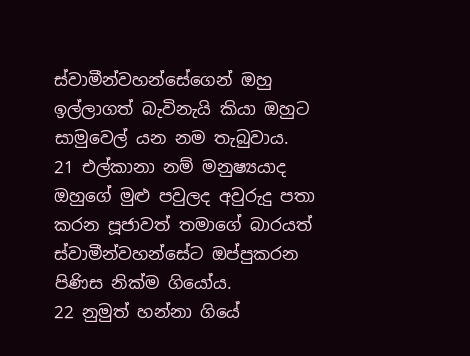ස්වාමීන්වහන්සේගෙන් ඔහු ඉල්ලාගත් බැවිනැයි කියා ඔහුට සාමුවෙල් යන නම තැබුවාය.
21 එල්කානා නම් මනුෂ්‍යයාද ඔහුගේ මුළු පවුලද අවුරුදු පතා කරන පූජාවත් තමාගේ බාරයත් ස්වාමීන්වහන්සේට ඔප්පුකරන පිණිස නික්ම ගියෝය.
22 නුමුත් හන්නා ගියේ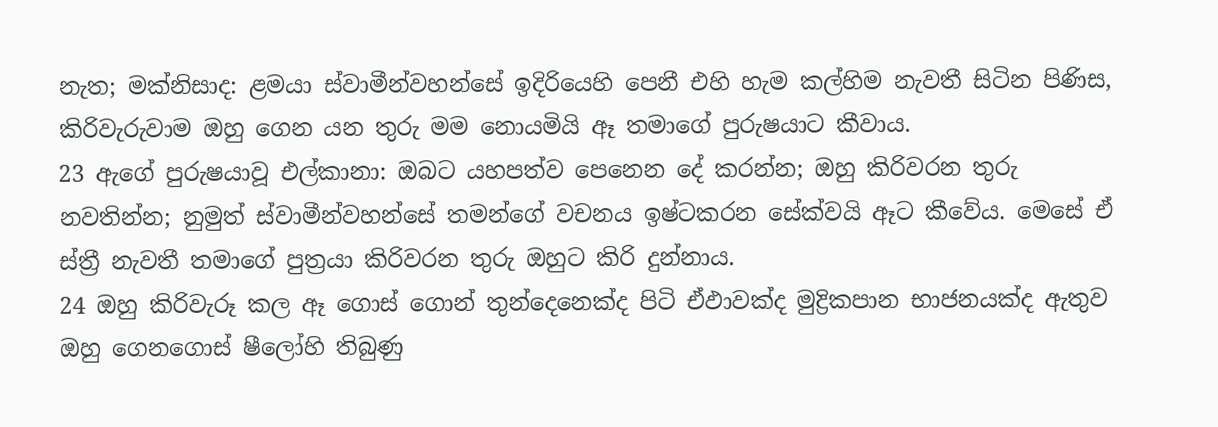නැත; මක්නිසාද: ළමයා ස්වාමීන්වහන්සේ ඉදිරියෙහි පෙනී එහි හැම කල්හිම නැවතී සිටින පිණිස, කිරිවැරුවාම ඔහු ගෙන යන තුරු මම නොයමියි ඈ තමාගේ පුරුෂයාට කීවාය.
23 ඇගේ පුරුෂයාවූ එල්කානා: ඔබට යහපත්ව පෙනෙන දේ කරන්න; ඔහු කිරිවරන තුරු නවතින්න; නුමුත් ස්වාමීන්වහන්සේ තමන්ගේ වචනය ඉෂ්ටකරන සේක්වයි ඈට කීවේය. මෙසේ ඒ ස්ත්‍රී නැවතී තමාගේ පුත්‍රයා කිරිවරන තුරු ඔහුට කිරි දුන්නාය.
24 ඔහු කිරිවැරූ කල ඈ ගොස් ගොන් තුන්දෙනෙක්ද පිටි ඒඵාවක්ද මුද්‍රිකපාන භාජනයක්ද ඇතුව ඔහු ගෙනගොස් ෂීලෝහි තිබුණු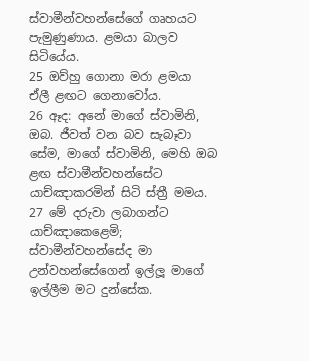ස්වාමීන්වහන්සේගේ ගෘහයට පැමුණුණාය. ළමයා බාලව සිටියේය.
25 ඔව්හු ගොනා මරා ළමයා ඒලී ළඟට ගෙනාවෝය.
26 ඈද: අනේ මාගේ ස්වාමිනි, ඔබ. ජීවත් වන බව සැබෑවා සේම, මාගේ ස්වාමිනි, මෙහි ඔබ ළඟ ස්වාමීන්වහන්සේට යාච්ඤාකරමින් සිටි ස්ත්‍රී මමය.
27 මේ දරුවා ලබාගන්ට යාච්ඤාකෙළෙමි; ස්වාමීන්වහන්සේද මා උන්වහන්සේගෙන් ඉල්ලූ මාගේ ඉල්ලීම මට දුන්සේක.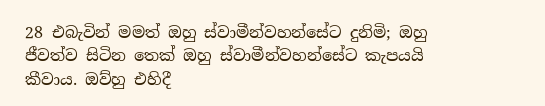28 එබැවින් මමත් ඔහු ස්වාමීන්වහන්සේට දුනිමි; ඔහු ජීවත්ව සිටින තෙක් ඔහු ස්වාමීන්වහන්සේට කැපයයි කීවාය. ඔව්හු එහිදී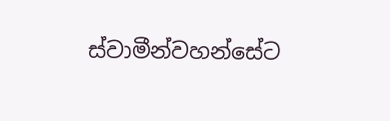ස්වාමීන්වහන්සේට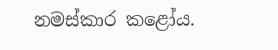නමස්කාර කළෝය.